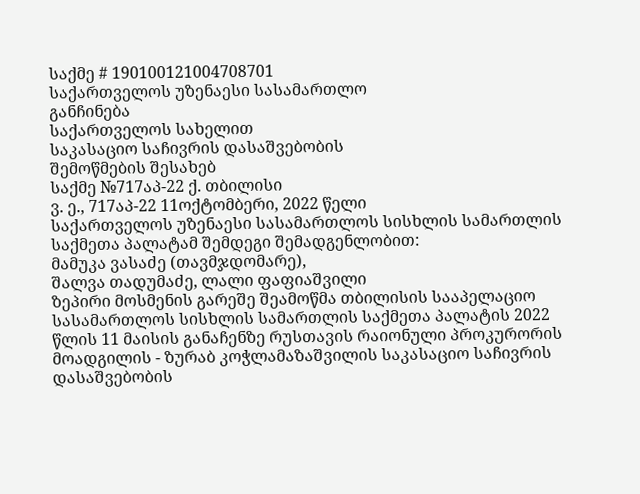საქმე # 190100121004708701
საქართველოს უზენაესი სასამართლო
განჩინება
საქართველოს სახელით
საკასაციო საჩივრის დასაშვებობის
შემოწმების შესახებ
საქმე №717აპ-22 ქ. თბილისი
ვ. ე., 717აპ-22 11ოქტომბერი, 2022 წელი
საქართველოს უზენაესი სასამართლოს სისხლის სამართლის საქმეთა პალატამ შემდეგი შემადგენლობით:
მამუკა ვასაძე (თავმჯდომარე),
შალვა თადუმაძე, ლალი ფაფიაშვილი
ზეპირი მოსმენის გარეშე შეამოწმა თბილისის სააპელაციო სასამართლოს სისხლის სამართლის საქმეთა პალატის 2022 წლის 11 მაისის განაჩენზე რუსთავის რაიონული პროკურორის მოადგილის - ზურაბ კოჭლამაზაშვილის საკასაციო საჩივრის დასაშვებობის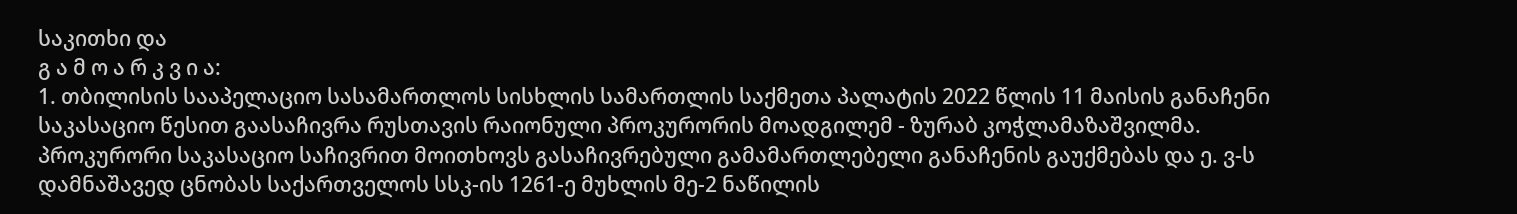საკითხი და
გ ა მ ო ა რ კ ვ ი ა:
1. თბილისის სააპელაციო სასამართლოს სისხლის სამართლის საქმეთა პალატის 2022 წლის 11 მაისის განაჩენი საკასაციო წესით გაასაჩივრა რუსთავის რაიონული პროკურორის მოადგილემ - ზურაბ კოჭლამაზაშვილმა. პროკურორი საკასაციო საჩივრით მოითხოვს გასაჩივრებული გამამართლებელი განაჩენის გაუქმებას და ე. ვ-ს დამნაშავედ ცნობას საქართველოს სსკ-ის 1261-ე მუხლის მე-2 ნაწილის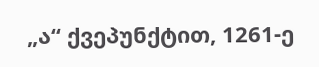„ა“ ქვეპუნქტით, 1261-ე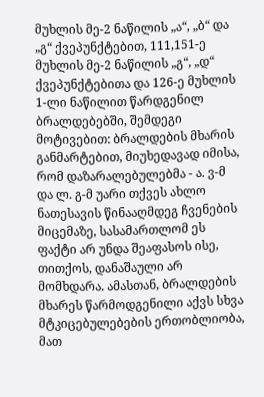მუხლის მე-2 ნაწილის „ა“, „ბ“ და „გ“ ქვეპუნქტებით, 111,151-ე მუხლის მე-2 ნაწილის „გ“, „დ“ ქვეპუნქტებითა და 126-ე მუხლის 1-ლი ნაწილით წარდგენილ ბრალდებებში, შემდეგი მოტივებით: ბრალდების მხარის განმარტებით, მიუხედავად იმისა, რომ დაზარალებულებმა - ა. ვ-მ და ლ. გ-მ უარი თქვეს ახლო ნათესავის წინააღმდეგ ჩვენების მიცემაზე, სასამართლომ ეს ფაქტი არ უნდა შეაფასოს ისე, თითქოს, დანაშაული არ მომხდარა. ამასთან, ბრალდების მხარეს წარმოდგენილი აქვს სხვა მტკიცებულებების ერთობლიობა, მათ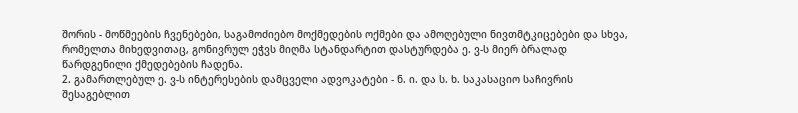შორის - მოწმეების ჩვენებები, საგამოძიებო მოქმედების ოქმები და ამოღებული ნივთმტკიცებები და სხვა, რომელთა მიხედვითაც, გონივრულ ეჭვს მიღმა სტანდარტით დასტურდება ე. ვ-ს მიერ ბრალად წარდგენილი ქმედებების ჩადენა.
2. გამართლებულ ე. ვ-ს ინტერესების დამცველი ადვოკატები - ნ. ი. და ს. ხ. საკასაციო საჩივრის შესაგებლით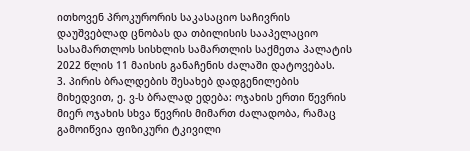ითხოვენ პროკურორის საკასაციო საჩივრის დაუშვებლად ცნობას და თბილისის სააპელაციო სასამართლოს სისხლის სამართლის საქმეთა პალატის 2022 წლის 11 მაისის განაჩენის ძალაში დატოვებას.
3. პირის ბრალდების შესახებ დადგენილების მიხედვით, ე. ვ-ს ბრალად ედება: ოჯახის ერთი წევრის მიერ ოჯახის სხვა წევრის მიმართ ძალადობა, რამაც გამოიწვია ფიზიკური ტკივილი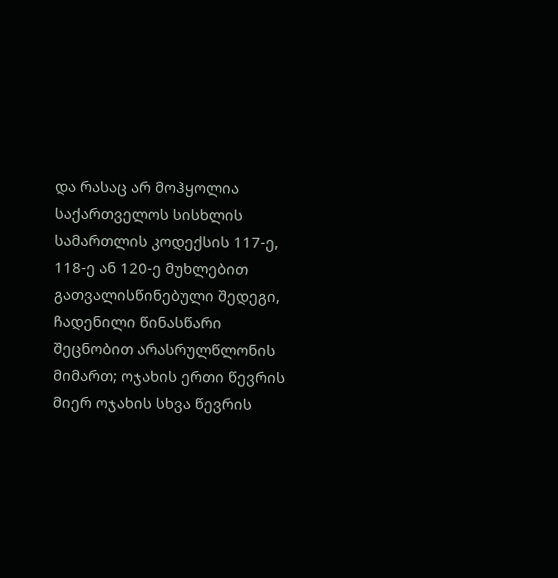და რასაც არ მოჰყოლია საქართველოს სისხლის სამართლის კოდექსის 117-ე, 118-ე ან 120-ე მუხლებით გათვალისწინებული შედეგი, ჩადენილი წინასწარი შეცნობით არასრულწლონის მიმართ; ოჯახის ერთი წევრის მიერ ოჯახის სხვა წევრის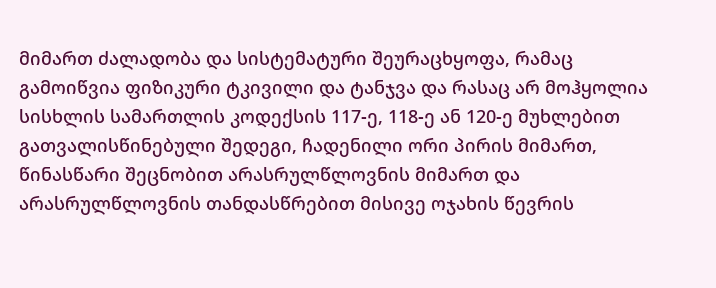მიმართ ძალადობა და სისტემატური შეურაცხყოფა, რამაც გამოიწვია ფიზიკური ტკივილი და ტანჯვა და რასაც არ მოჰყოლია სისხლის სამართლის კოდექსის 117-ე, 118-ე ან 120-ე მუხლებით გათვალისწინებული შედეგი, ჩადენილი ორი პირის მიმართ, წინასწარი შეცნობით არასრულწლოვნის მიმართ და არასრულწლოვნის თანდასწრებით მისივე ოჯახის წევრის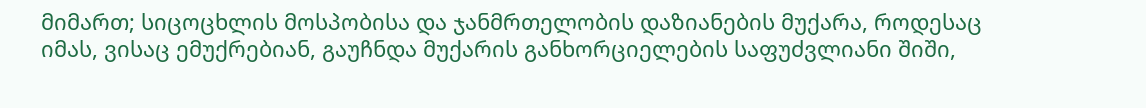მიმართ; სიცოცხლის მოსპობისა და ჯანმრთელობის დაზიანების მუქარა, როდესაც იმას, ვისაც ემუქრებიან, გაუჩნდა მუქარის განხორციელების საფუძვლიანი შიში,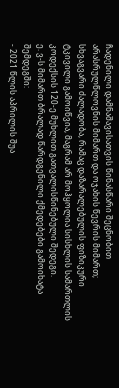ჩადენილი დამნაშავისათვის წინასწარი შეცნობით არასრულწლოვნის მიმართ და ოჯახის წევრის მიმართ; სხვაგვარი ძალადობა, რამაც დაზარალებულის ფიზიკური ტკივილი გამოიწვია, მაგრამ არ მოჰყოლია სისხლის სამართლის კოდექსის 120-ე მუხლით გათვალისწინებული შედეგი.
ე. ვ-ს მიმართ ბრალად წარდგენილი ქმედებები გამოიხატა შემდეგში:
- 2021 წლის აპრილის შუა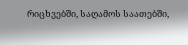რიცხვებში, საღამოს საათებში,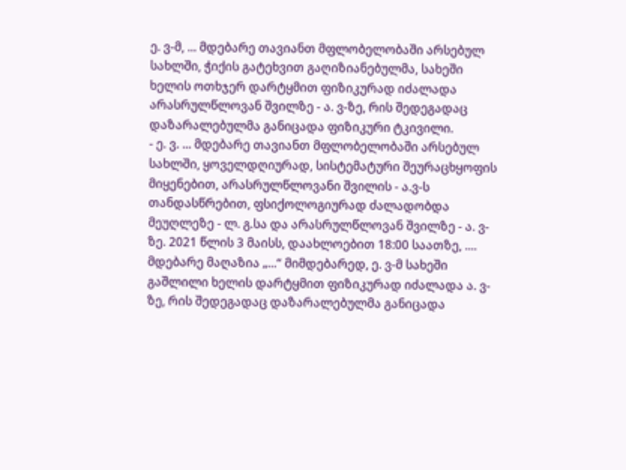ე. ვ-მ, ... მდებარე თავიანთ მფლობელობაში არსებულ სახლში, ჭიქის გატეხვით გაღიზიანებულმა, სახეში ხელის ოთხჯერ დარტყმით ფიზიკურად იძალადა არასრულწლოვან შვილზე - ა. ვ-ზე, რის შედეგადაც დაზარალებულმა განიცადა ფიზიკური ტკივილი.
- ე. ვ. ... მდებარე თავიანთ მფლობელობაში არსებულ სახლში, ყოველდღიურად, სისტემატური შეურაცხყოფის მიყენებით, არასრულწლოვანი შვილის - ა.ვ-ს თანდასწრებით, ფსიქოლოგიურად ძალადობდა მეუღლეზე - ლ. გ.სა და არასრულწლოვან შვილზე - ა. ვ-ზე. 2021 წლის 3 მაისს, დაახლოებით 18:00 საათზე, .... მდებარე მაღაზია „...“ მიმდებარედ, ე. ვ-მ სახეში გაშლილი ხელის დარტყმით ფიზიკურად იძალადა ა. ვ-ზე, რის შედეგადაც დაზარალებულმა განიცადა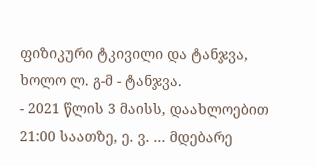ფიზიკური ტკივილი და ტანჯვა, ხოლო ლ. გ-მ - ტანჯვა.
- 2021 წლის 3 მაისს, დაახლოებით 21:00 საათზე, ე. ვ. ... მდებარე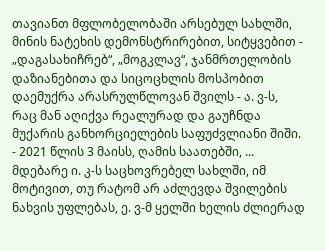თავიანთ მფლობელობაში არსებულ სახლში, მინის ნატეხის დემონსტრირებით, სიტყვებით - „დაგასახიჩრებ“, „მოგკლავ“, ჯანმრთელობის დაზიანებითა და სიცოცხლის მოსპობით დაემუქრა არასრულწლოვან შვილს - ა. ვ-ს, რაც მან აღიქვა რეალურად და გაუჩნდა მუქარის განხორციელების საფუძვლიანი შიში.
- 2021 წლის 3 მაისს, ღამის საათებში, ... მდებარე ი. კ-ს საცხოვრებელ სახლში, იმ მოტივით, თუ რატომ არ აძლევდა შვილების ნახვის უფლებას, ე. ვ-მ ყელში ხელის ძლიერად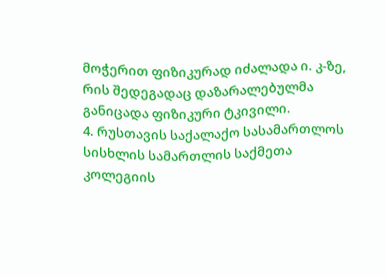მოჭერით ფიზიკურად იძალადა ი. კ-ზე, რის შედეგადაც დაზარალებულმა განიცადა ფიზიკური ტკივილი.
4. რუსთავის საქალაქო სასამართლოს სისხლის სამართლის საქმეთა კოლეგიის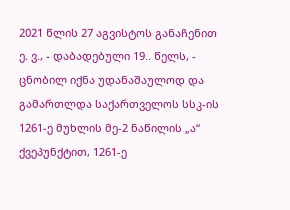2021 წლის 27 აგვისტოს განაჩენით ე. ვ., - დაბადებული 19.. წელს, - ცნობილ იქნა უდანაშაულოდ და გამართლდა საქართველოს სსკ-ის 1261-ე მუხლის მე-2 ნაწილის „ა“ ქვეპუნქტით, 1261-ე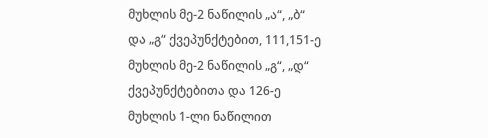მუხლის მე-2 ნაწილის „ა“, „ბ“ და „გ“ ქვეპუნქტებით, 111,151-ე მუხლის მე-2 ნაწილის „გ“, „დ“ ქვეპუნქტებითა და 126-ე მუხლის 1-ლი ნაწილით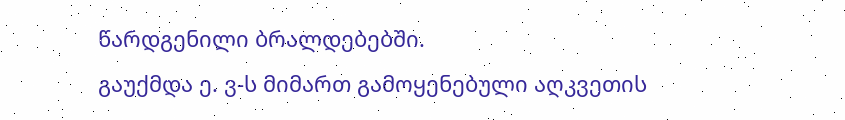წარდგენილი ბრალდებებში.
გაუქმდა ე. ვ-ს მიმართ გამოყენებული აღკვეთის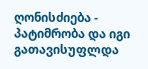ღონისძიება - პატიმრობა და იგი გათავისუფლდა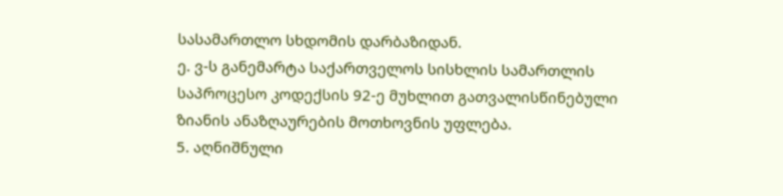სასამართლო სხდომის დარბაზიდან.
ე. ვ-ს განემარტა საქართველოს სისხლის სამართლის საპროცესო კოდექსის 92-ე მუხლით გათვალისწინებული ზიანის ანაზღაურების მოთხოვნის უფლება.
5. აღნიშნული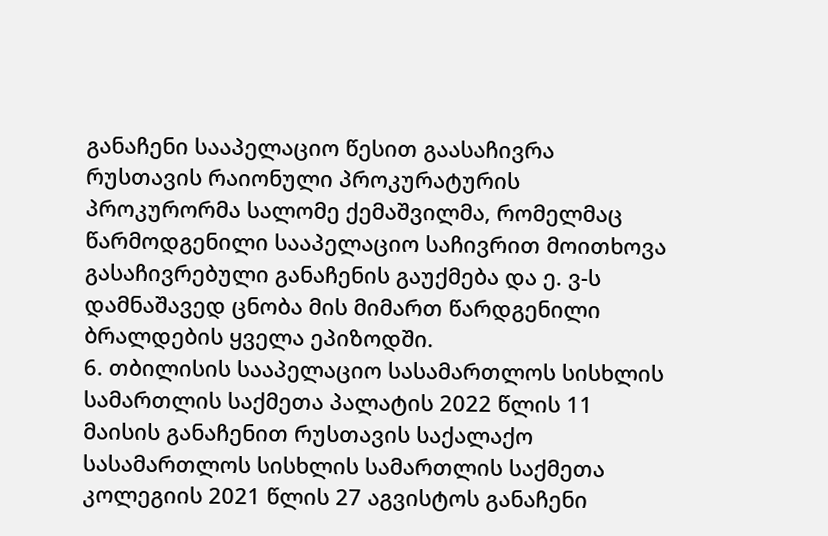განაჩენი სააპელაციო წესით გაასაჩივრა რუსთავის რაიონული პროკურატურის პროკურორმა სალომე ქემაშვილმა, რომელმაც წარმოდგენილი სააპელაციო საჩივრით მოითხოვა გასაჩივრებული განაჩენის გაუქმება და ე. ვ-ს დამნაშავედ ცნობა მის მიმართ წარდგენილი ბრალდების ყველა ეპიზოდში.
6. თბილისის სააპელაციო სასამართლოს სისხლის სამართლის საქმეთა პალატის 2022 წლის 11 მაისის განაჩენით რუსთავის საქალაქო სასამართლოს სისხლის სამართლის საქმეთა კოლეგიის 2021 წლის 27 აგვისტოს განაჩენი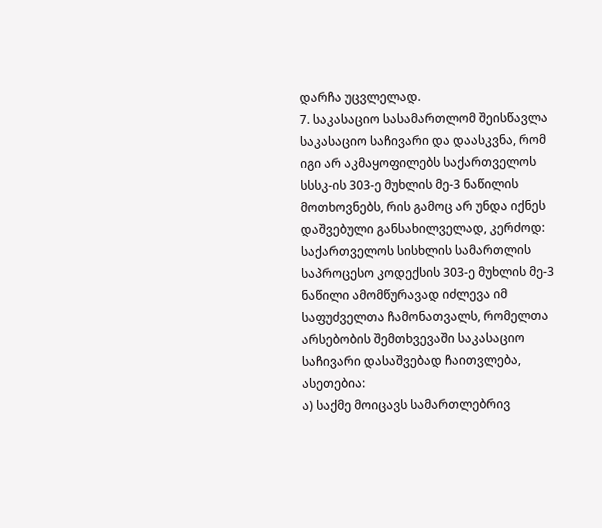დარჩა უცვლელად.
7. საკასაციო სასამართლომ შეისწავლა საკასაციო საჩივარი და დაასკვნა, რომ იგი არ აკმაყოფილებს საქართველოს სსსკ-ის 303-ე მუხლის მე-3 ნაწილის მოთხოვნებს, რის გამოც არ უნდა იქნეს დაშვებული განსახილველად, კერძოდ: საქართველოს სისხლის სამართლის საპროცესო კოდექსის 303-ე მუხლის მე-3 ნაწილი ამომწურავად იძლევა იმ საფუძველთა ჩამონათვალს, რომელთა არსებობის შემთხვევაში საკასაციო საჩივარი დასაშვებად ჩაითვლება, ასეთებია:
ა) საქმე მოიცავს სამართლებრივ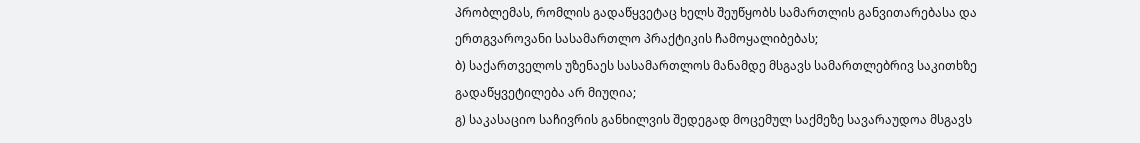პრობლემას, რომლის გადაწყვეტაც ხელს შეუწყობს სამართლის განვითარებასა და ერთგვაროვანი სასამართლო პრაქტიკის ჩამოყალიბებას;
ბ) საქართველოს უზენაეს სასამართლოს მანამდე მსგავს სამართლებრივ საკითხზე გადაწყვეტილება არ მიუღია;
გ) საკასაციო საჩივრის განხილვის შედეგად მოცემულ საქმეზე სავარაუდოა მსგავს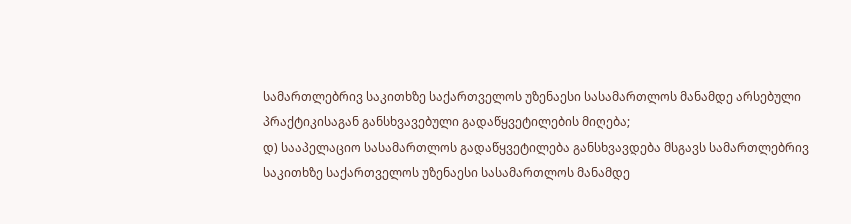სამართლებრივ საკითხზე საქართველოს უზენაესი სასამართლოს მანამდე არსებული პრაქტიკისაგან განსხვავებული გადაწყვეტილების მიღება;
დ) სააპელაციო სასამართლოს გადაწყვეტილება განსხვავდება მსგავს სამართლებრივ საკითხზე საქართველოს უზენაესი სასამართლოს მანამდე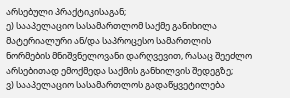არსებული პრაქტიკისაგან;
ე) სააპელაციო სასამართლომ საქმე განიხილა მატერიალური ან/და საპროცესო სამართლის ნორმების მნიშვნელოვანი დარღვევით, რასაც შეეძლო არსებითად ემოქმედა საქმის განხილვის შედეგზე;
ვ) სააპელაციო სასამართლოს გადაწყვეტილება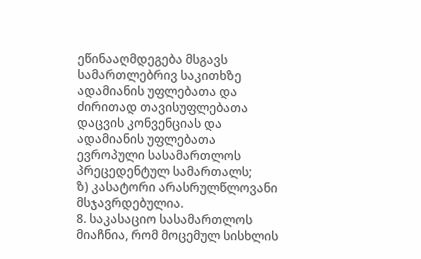ეწინააღმდეგება მსგავს სამართლებრივ საკითხზე ადამიანის უფლებათა და ძირითად თავისუფლებათა დაცვის კონვენციას და ადამიანის უფლებათა ევროპული სასამართლოს პრეცედენტულ სამართალს;
ზ) კასატორი არასრულწლოვანი მსჯავრდებულია.
8. საკასაციო სასამართლოს მიაჩნია, რომ მოცემულ სისხლის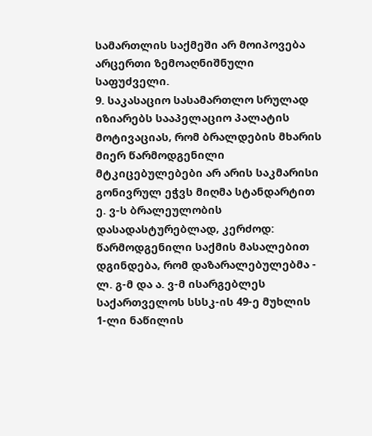სამართლის საქმეში არ მოიპოვება არცერთი ზემოაღნიშნული საფუძველი.
9. საკასაციო სასამართლო სრულად იზიარებს სააპელაციო პალატის მოტივაციას, რომ ბრალდების მხარის მიერ წარმოდგენილი მტკიცებულებები არ არის საკმარისი გონივრულ ეჭვს მიღმა სტანდარტით ე. ვ-ს ბრალეულობის დასადასტურებლად, კერძოდ: წარმოდგენილი საქმის მასალებით დგინდება, რომ დაზარალებულებმა - ლ. გ-მ და ა. ვ-მ ისარგებლეს საქართველოს სსსკ-ის 49-ე მუხლის 1-ლი ნაწილის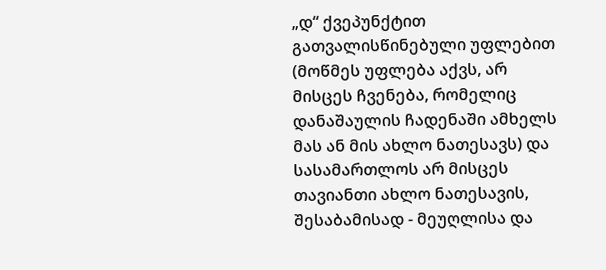„დ“ ქვეპუნქტით გათვალისწინებული უფლებით (მოწმეს უფლება აქვს, არ მისცეს ჩვენება, რომელიც დანაშაულის ჩადენაში ამხელს მას ან მის ახლო ნათესავს) და სასამართლოს არ მისცეს თავიანთი ახლო ნათესავის, შესაბამისად - მეუღლისა და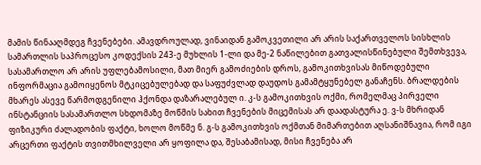მამის წინააღმდეგ ჩვენებები. ამავდროულად, ვინაიდან გამოკვეთილი არ არის საქართველოს სისხლის სამართლის საპროცესო კოდექსის 243-ე მუხლის 1-ლი და მე-2 ნაწილებით გათვალისწინებული შემთხვევა, სასამართლო არ არის უფლებამოსილი, მათ მიერ გამოძიების დროს, გამოკითხვისას მიწოდებული ინფორმაცია გამოიყენოს მტკიცებულებად და საფუძვლად დაუდოს გამამტყუნებელ განაჩენს. ბრალდების მხარეს ასევე წარმოდგენილი ჰქონდა დაზარალებულ ი. კ-ს გამოკითხვის ოქმი, რომელმაც პირველი ინსტანციის სასამართლო სხდომაზე მოწმის სახით ჩვენების მიცემისას არ დაადასტურა ე. ვ-ს მხრიდან ფიზიკური ძალადობის ფაქტი, ხოლო მოწმე ნ. გ-ს გამოკითხვის ოქმთან მიმართებით აღსანიშნავია, რომ იგი არცერთი ფაქტის თვითმხილველი არ ყოფილა და, შესაბამისად, მისი ჩვენება არ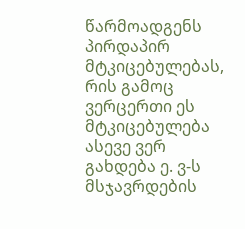წარმოადგენს პირდაპირ მტკიცებულებას, რის გამოც ვერცერთი ეს მტკიცებულება ასევე ვერ გახდება ე. ვ-ს მსჯავრდების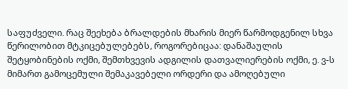საფუძველი. რაც შეეხება ბრალდების მხარის მიერ წარმოდგენილ სხვა წერილობით მტკიცებულებებს, როგორებიცაა: დანაშაულის შეტყობინების ოქმი, შემთხვევის ადგილის დათვალიერების ოქმი, ე. ვ-ს მიმართ გამოცემული შემაკავებელი ორდერი და ამოღებული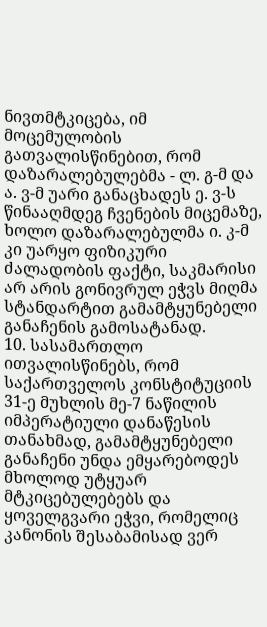ნივთმტკიცება, იმ მოცემულობის გათვალისწინებით, რომ დაზარალებულებმა - ლ. გ-მ და ა. ვ-მ უარი განაცხადეს ე. ვ-ს წინააღმდეგ ჩვენების მიცემაზე, ხოლო დაზარალებულმა ი. კ-მ კი უარყო ფიზიკური ძალადობის ფაქტი, საკმარისი არ არის გონივრულ ეჭვს მიღმა სტანდარტით გამამტყუნებელი განაჩენის გამოსატანად.
10. სასამართლო ითვალისწინებს, რომ საქართველოს კონსტიტუციის 31-ე მუხლის მე-7 ნაწილის იმპერატიული დანაწესის თანახმად, გამამტყუნებელი განაჩენი უნდა ემყარებოდეს მხოლოდ უტყუარ მტკიცებულებებს და ყოველგვარი ეჭვი, რომელიც კანონის შესაბამისად ვერ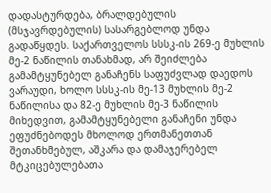დადასტურდება, ბრალდებულის (მსჯავრდებულის) სასარგებლოდ უნდა გადაწყდეს. საქართველოს სსსკ-ის 269-ე მუხლის მე-2 ნაწილის თანახმად, არ შეიძლება გამამტყუნებელ განაჩენს საფუძვლად დაედოს ვარაუდი, ხოლო სსსკ-ის მე-13 მუხლის მე-2 ნაწილისა და 82-ე მუხლის მე-3 ნაწილის მიხედვით, გამამტყუნებელი განაჩენი უნდა ეფუძნებოდეს მხოლოდ ერთმანეთთან შეთანხმებულ, აშკარა და დამაჯერებელ მტკიცებულებათა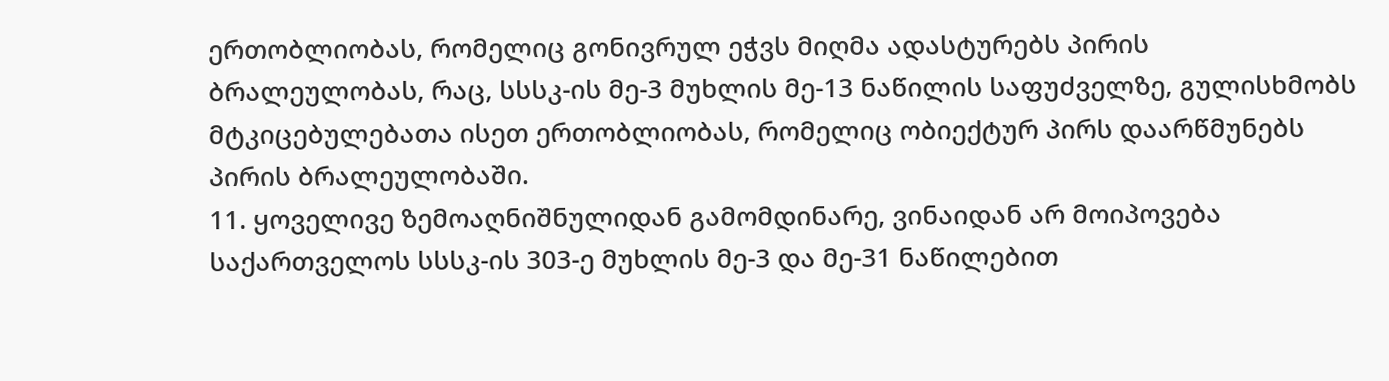ერთობლიობას, რომელიც გონივრულ ეჭვს მიღმა ადასტურებს პირის ბრალეულობას, რაც, სსსკ-ის მე-3 მუხლის მე-13 ნაწილის საფუძველზე, გულისხმობს მტკიცებულებათა ისეთ ერთობლიობას, რომელიც ობიექტურ პირს დაარწმუნებს პირის ბრალეულობაში.
11. ყოველივე ზემოაღნიშნულიდან გამომდინარე, ვინაიდან არ მოიპოვება საქართველოს სსსკ-ის 303-ე მუხლის მე-3 და მე-31 ნაწილებით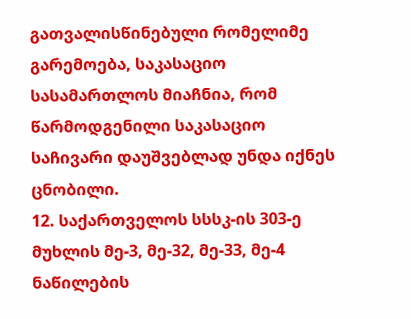გათვალისწინებული რომელიმე გარემოება, საკასაციო სასამართლოს მიაჩნია, რომ წარმოდგენილი საკასაციო საჩივარი დაუშვებლად უნდა იქნეს ცნობილი.
12. საქართველოს სსსკ-ის 303-ე მუხლის მე-3, მე-32, მე-33, მე-4 ნაწილების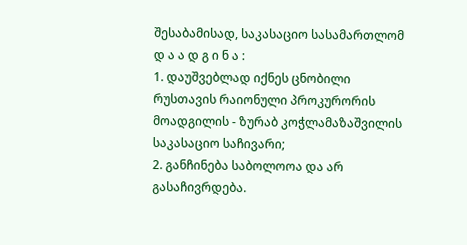შესაბამისად, საკასაციო სასამართლომ
დ ა ა დ გ ი ნ ა :
1. დაუშვებლად იქნეს ცნობილი რუსთავის რაიონული პროკურორის მოადგილის - ზურაბ კოჭლამაზაშვილის საკასაციო საჩივარი;
2. განჩინება საბოლოოა და არ გასაჩივრდება.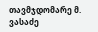თავმჯდომარე მ. ვასაძე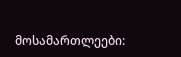მოსამართლეები: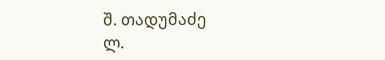შ. თადუმაძე
ლ.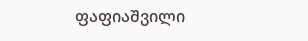ფაფიაშვილი